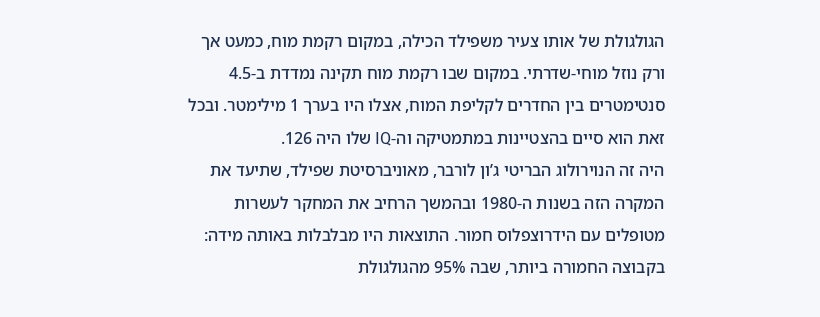הגולגולת של אותו צעיר משפילד הכילה, במקום רקמת מוח, כמעט אך ורק נוזל מוחי-שדרתי. במקום שבו רקמת מוח תקינה נמדדת ב-4.5 סנטימטרים בין החדרים לקליפת המוח, אצלו היו בערך 1 מילימטר. ובכל זאת הוא סיים בהצטיינות במתמטיקה וה-IQ שלו היה 126.
היה זה הנוירולוג הבריטי ג’ון לורבר, מאוניברסיטת שפילד, שתיעד את המקרה הזה בשנות ה-1980 ובהמשך הרחיב את המחקר לעשרות מטופלים עם הידרוצפלוס חמור. התוצאות היו מבלבלות באותה מידה: בקבוצה החמורה ביותר, שבה 95% מהגולגולת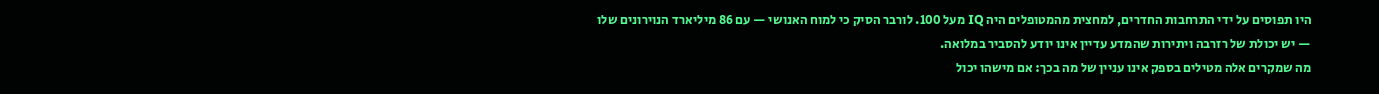היו תפוסים על ידי התרחבות החדרים, למחצית מהמטופלים היה IQ מעל 100. לורבר הסיק כי למוח האנושי — עם 86 מיליארד הנוירונים שלו — יש יכולת של רזרבה ויתירות שהמדע עדיין אינו יודע להסביר במלואה.
מה שמקרים אלה מטילים בספק אינו עניין של מה בכך: אם מישהו יכול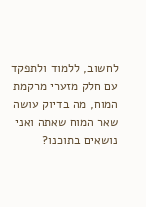לחשוב, ללמוד ולתפקד עם חלק מזערי מרקמת המוח, מה בדיוק עושה שאר המוח שאתה ואני נושאים בתוכנו?